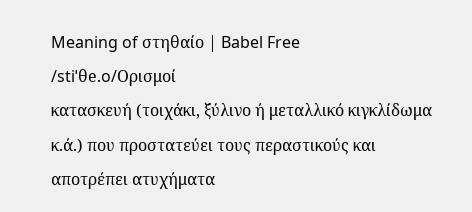Meaning of στηθαίο | Babel Free
/stiˈθe.o/Ορισμοί
κατασκευή (τοιχάκι, ξύλινο ή μεταλλικό κιγκλίδωμα κ.ά.) που προστατεύει τους περαστικούς και αποτρέπει ατυχήματα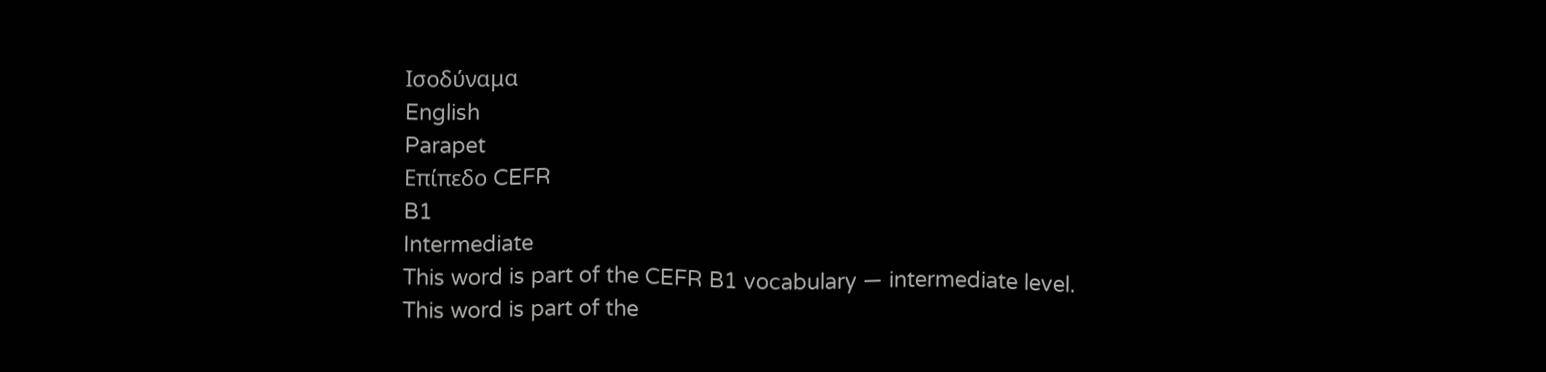Ισοδύναμα
English
Parapet
Επίπεδο CEFR
B1
Intermediate
This word is part of the CEFR B1 vocabulary — intermediate level.
This word is part of the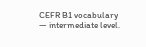CEFR B1 vocabulary — intermediate level.